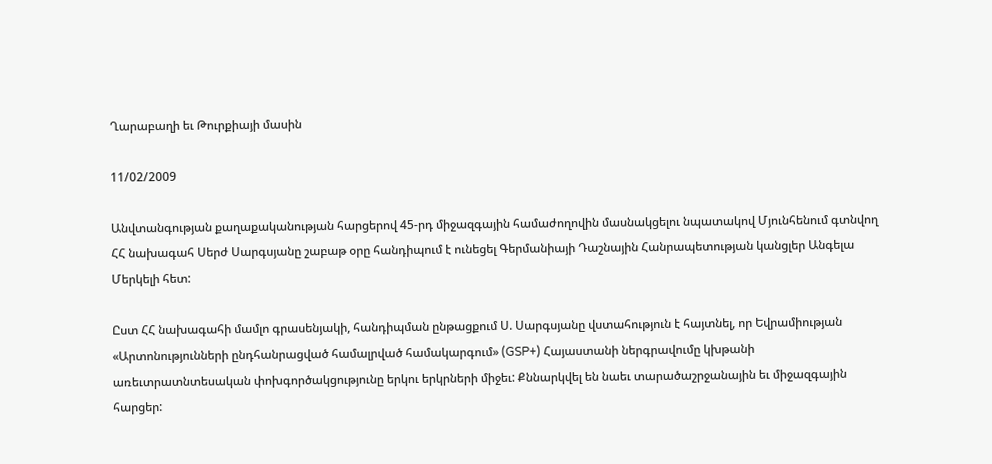Ղարաբաղի եւ Թուրքիայի մասին

11/02/2009

Անվտանգության քաղաքականության հարցերով 45-րդ միջազգային համաժողովին մասնակցելու նպատակով Մյունհենում գտնվող ՀՀ նախագահ Սերժ Սարգսյանը շաբաթ օրը հանդիպում է ունեցել Գերմանիայի Դաշնային Հանրապետության կանցլեր Անգելա Մերկելի հետ:

Ըստ ՀՀ նախագահի մամլո գրասենյակի, հանդիպման ընթացքում Ս. Սարգսյանը վստահություն է հայտնել, որ Եվրամիության «Արտոնությունների ընդհանրացված համալրված համակարգում» (GSP+) Հայաստանի ներգրավումը կխթանի առեւտրատնտեսական փոխգործակցությունը երկու երկրների միջեւ: Քննարկվել են նաեւ տարածաշրջանային եւ միջազգային հարցեր: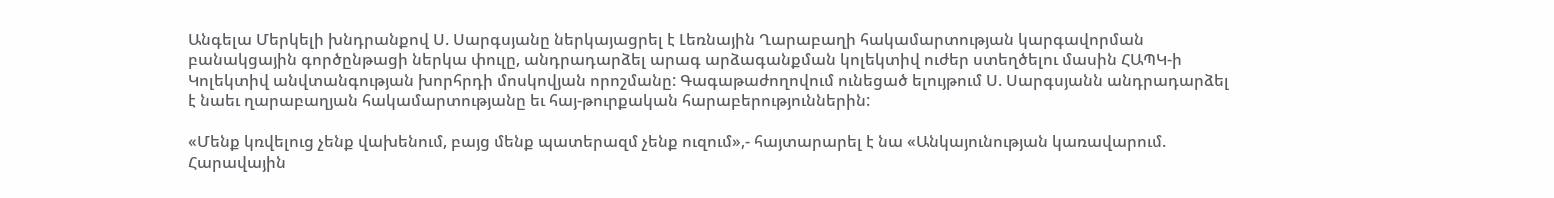Անգելա Մերկելի խնդրանքով Ս. Սարգսյանը ներկայացրել է Լեռնային Ղարաբաղի հակամարտության կարգավորման բանակցային գործընթացի ներկա փուլը, անդրադարձել արագ արձագանքման կոլեկտիվ ուժեր ստեղծելու մասին ՀԱՊԿ-ի Կոլեկտիվ անվտանգության խորհրդի մոսկովյան որոշմանը: Գագաթաժողովում ունեցած ելույթում Ս. Սարգսյանն անդրադարձել է նաեւ ղարաբաղյան հակամարտությանը եւ հայ-թուրքական հարաբերություններին:

«Մենք կռվելուց չենք վախենում, բայց մենք պատերազմ չենք ուզում»,- հայտարարել է նա «Անկայունության կառավարում. Հարավային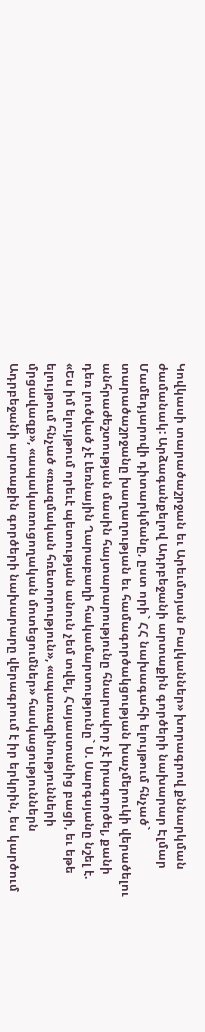Կովկասի տարածաշրջան եւ Արեւմտյան Բալկաններ» խորագրով քննարկման ժամանակ: Արձագանքելով Ադրբեջանի արտաքին գործերի նախարար Էլմար Մամեդյարովի դիտարկմանը, ըստ որի` ՀՀ նախագահի ելույթում հնչած` տարածաշրջանը խաղաղության եւ համագործակցության խաչմերուկի վերածելու անհրաժեշտության մասին հայտարարությունը հնարավոր չէ իրագործել, քանի դեռ լուծված չէ Լեռնային Ղարաբաղի հակամարտությունը` Ս. Սարգսյանը նշել է. «Ես իմ ելույթում որեւէ պետության անուն չեմ տվել, Հայաստանից բացի, եւ եթե ելույթում հնչած «ռազմական հռետորություն», «սպառազինությունների մրցավազք», «ապակառուցողական մոտեցումներ» հասկացություններն Ադրբեջանի արտաքին գործերի նախարարը վերագրում է իր երկրին, ես կարծում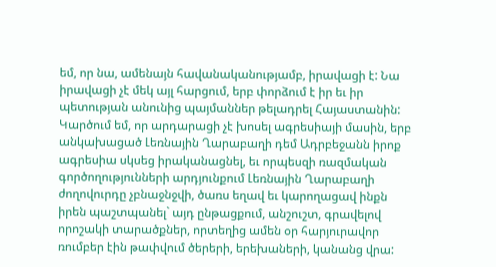եմ, որ նա, ամենայն հավանականությամբ, իրավացի է: Նա իրավացի չէ մեկ այլ հարցում, երբ փորձում է իր եւ իր պետության անունից պայմաններ թելադրել Հայաստանին: Կարծում եմ, որ արդարացի չէ խոսել ագրեսիայի մասին, երբ անկախացած Լեռնային Ղարաբաղի դեմ Ադրբեջանն իրոք ագրեսիա սկսեց իրականացնել, եւ որպեսզի ռազմական գործողությունների արդյունքում Լեռնային Ղարաբաղի ժողովուրդը չբնաջնջվի, ծառս եղավ եւ կարողացավ ինքն իրեն պաշտպանել` այդ ընթացքում, անշուշտ, գրավելով որոշակի տարածքներ, որտեղից ամեն օր հարյուրավոր ռումբեր էին թափվում ծերերի, երեխաների, կանանց վրա: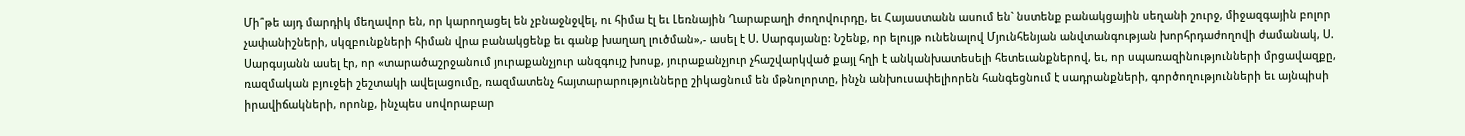Մի՞թե այդ մարդիկ մեղավոր են, որ կարողացել են չբնաջնջվել, ու հիմա էլ եւ Լեռնային Ղարաբաղի ժողովուրդը, եւ Հայաստանն ասում են` նստենք բանակցային սեղանի շուրջ, միջազգային բոլոր չափանիշների, սկզբունքների հիման վրա բանակցենք եւ գանք խաղաղ լուծման»,- ասել է Ս. Սարգսյանը: Նշենք, որ ելույթ ունենալով Մյունհենյան անվտանգության խորհրդաժողովի ժամանակ, Ս. Սարգսյանն ասել էր, որ «տարածաշրջանում յուրաքանչյուր անզգույշ խոսք, յուրաքանչյուր չհաշվարկված քայլ հղի է անկանխատեսելի հետեւանքներով, եւ, որ սպառազինությունների մրցավազքը, ռազմական բյուջեի շեշտակի ավելացումը, ռազմատենչ հայտարարությունները շիկացնում են մթնոլորտը, ինչն անխուսափելիորեն հանգեցնում է սադրանքների, գործողությունների եւ այնպիսի իրավիճակների, որոնք, ինչպես սովորաբար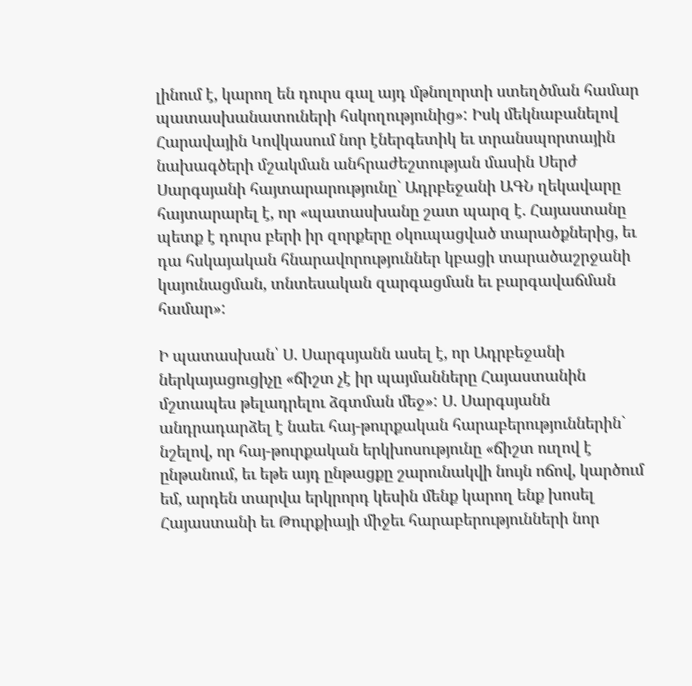լինում է, կարող են դուրս գալ այդ մթնոլորտի ստեղծման համար պատասխանատուների հսկողությունից»: Իսկ մեկնաբանելով Հարավային Կովկասում նոր էներգետիկ եւ տրանսպորտային նախագծերի մշակման անհրաժեշտության մասին Սերժ Սարգսյանի հայտարարությունը` Ադրբեջանի ԱԳՆ ղեկավարը հայտարարել է, որ «պատասխանը շատ պարզ է. Հայաստանը պետք է դուրս բերի իր զորքերը օկուպացված տարածքներից, եւ դա հսկայական հնարավորություններ կբացի տարածաշրջանի կայունացման, տնտեսական զարգացման եւ բարգավաճման համար»:

Ի պատասխան՝ Ս. Սարգսյանն ասել է, որ Ադրբեջանի ներկայացուցիչը «ճիշտ չէ իր պայմանները Հայաստանին մշտապես թելադրելու ձգտման մեջ»: Ս. Սարգսյանն անդրադարձել է նաեւ հայ-թուրքական հարաբերություններին` նշելով, որ հայ-թուրքական երկխոսությունը «ճիշտ ուղով է ընթանում, եւ եթե այդ ընթացքը շարունակվի նույն ոճով, կարծում եմ, արդեն տարվա երկրորդ կեսին մենք կարող ենք խոսել Հայաստանի եւ Թուրքիայի միջեւ հարաբերությունների նոր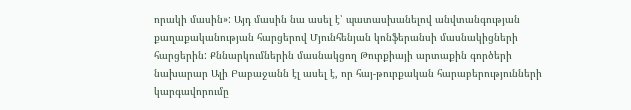որակի մասին»: Այդ մասին նա ասել է՝ պատասխանելով անվտանգության քաղաքականության հարցերով Մյունհենյան կոնֆերանսի մասնակիցների հարցերին: Քննարկումներին մասնակցող Թուրքիայի արտաքին գործերի նախարար Ալի Բաբաջանն էլ ասել է, որ հայ-թուրքական հարաբերությունների կարգավորումը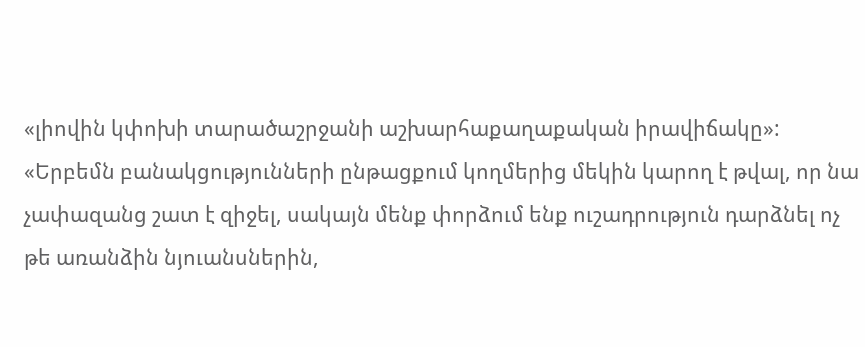«լիովին կփոխի տարածաշրջանի աշխարհաքաղաքական իրավիճակը»: «Երբեմն բանակցությունների ընթացքում կողմերից մեկին կարող է թվալ, որ նա չափազանց շատ է զիջել, սակայն մենք փորձում ենք ուշադրություն դարձնել ոչ թե առանձին նյուանսներին,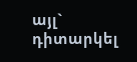այլ` դիտարկել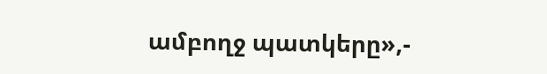ամբողջ պատկերը»,-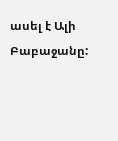ասել է Ալի Բաբաջանը: